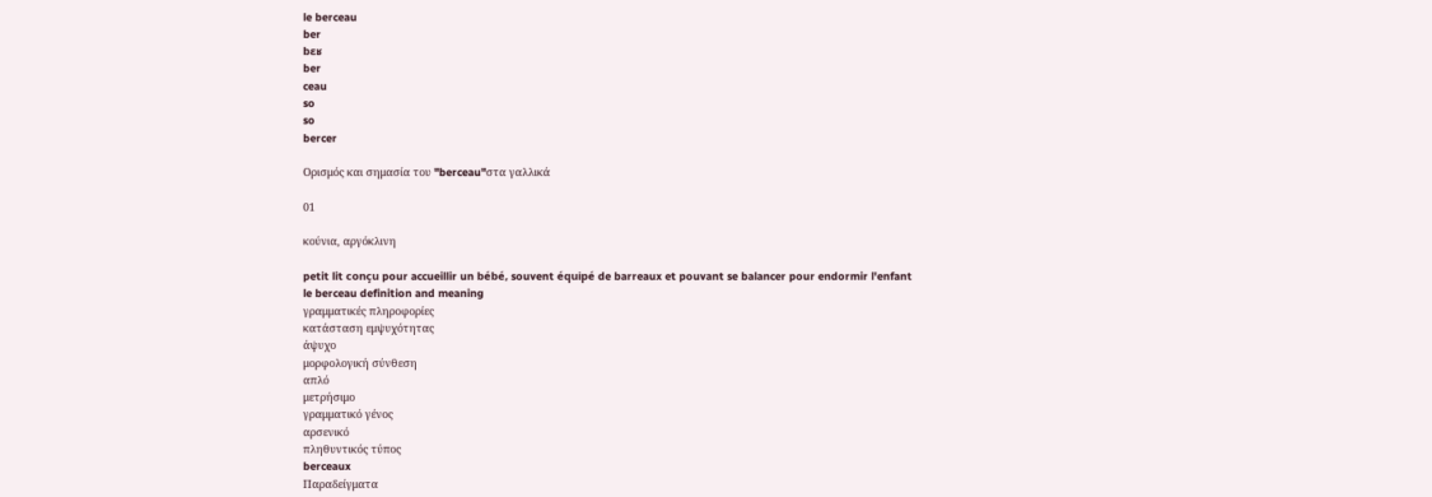le berceau
ber
bɛʁ
ber
ceau
so
so
bercer

Ορισμός και σημασία του "berceau"στα γαλλικά

01

κούνια, αργόκλινη

petit lit conçu pour accueillir un bébé, souvent équipé de barreaux et pouvant se balancer pour endormir l'enfant
le berceau definition and meaning
γραμματικές πληροφορίες
κατάσταση εμψυχότητας
άψυχο
μορφολογική σύνθεση
απλό
μετρήσιμο
γραμματικό γένος
αρσενικό
πληθυντικός τύπος
berceaux
Παραδείγματα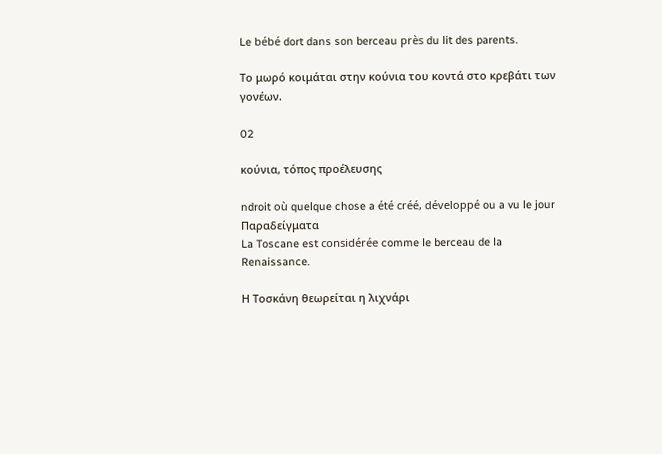Le bébé dort dans son berceau près du lit des parents.

Το μωρό κοιμάται στην κούνια του κοντά στο κρεβάτι των γονέων.

02

κούνια, τόπος προέλευσης

ndroit où quelque chose a été créé, développé ou a vu le jour
Παραδείγματα
La Toscane est considérée comme le berceau de la Renaissance.

Η Τοσκάνη θεωρείται η λιχνάρι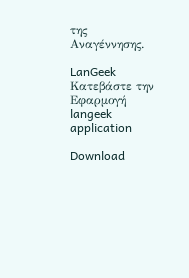της Αναγέννησης.

LanGeek
Κατεβάστε την Εφαρμογή
langeek application

Download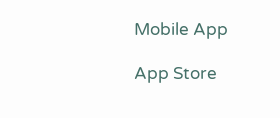Mobile App

App Store